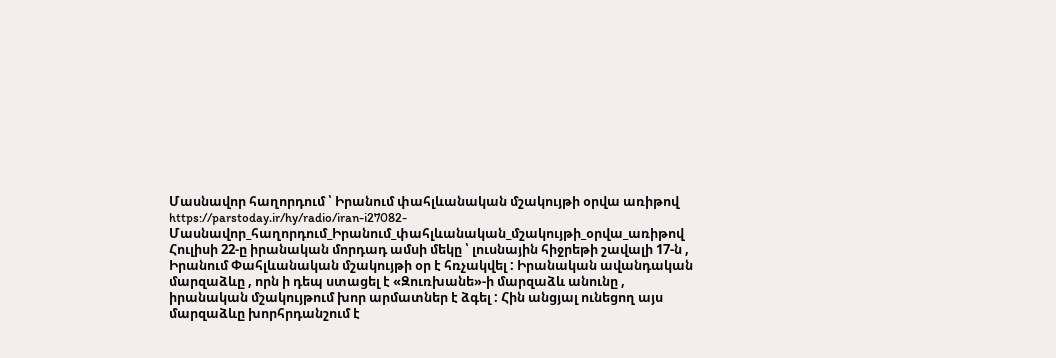Մասնավոր հաղորդում ՝ Իրանում փահլևանական մշակույթի օրվա առիթով
https://parstoday.ir/hy/radio/iran-i27082-Մասնավոր_հաղորդում_Իրանում_փահլևանական_մշակույթի_օրվա_առիթով
Հուլիսի 22-ը իրանական մորդադ ամսի մեկը ՝ լուսնային հիջրեթի շավալի 17-ն , Իրանում Փահլևանական մշակույթի օր է հռչակվել : Իրանական ավանդական մարզաձևը , որն ի դեպ ստացել է «Զուռխանե»-ի մարզաձև անունը , իրանական մշակույթում խոր արմատներ է ձգել : Հին անցյալ ունեցող այս մարզաձևը խորհրդանշում է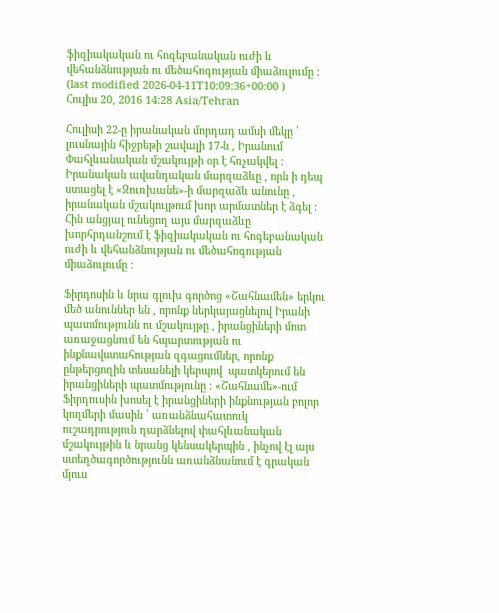ֆիզիակական ու հոգեբանական ուժի և վեհանձնության ու մեծահոգության միաձուլումը :
(last modified 2026-04-11T10:09:36+00:00 )
Հուլիս 20, 2016 14:28 Asia/Tehran

Հուլիսի 22-ը իրանական մորդադ ամսի մեկը ՝ լուսնային հիջրեթի շավալի 17-ն , Իրանում Փահլևանական մշակույթի օր է հռչակվել : Իրանական ավանդական մարզաձևը , որն ի դեպ ստացել է «Զուռխանե»-ի մարզաձև անունը , իրանական մշակույթում խոր արմատներ է ձգել : Հին անցյալ ունեցող այս մարզաձևը խորհրդանշում է ֆիզիակական ու հոգեբանական ուժի և վեհանձնության ու մեծահոգության միաձուլումը :

Ֆիրդոսին և նրա գլուխ գործոց «Շահնամեն» երկու մեծ անուններ են , որոնք ներկայացնելով Իրանի պատմությունն ու մշակույթը , իրանցիների մոտ առաջացնում են հպարտության ու ինքնավստահության զգացումներ, որոնք ընթերցողին տեսանելի կերպով  պատկերում են իրանցիների պատմությունը : «Շահնամե»-ում Ֆիրդուսին խոսել է իրանցիների ինքնության բոլոր կողմերի մասին ՝ առանձնահատուկ ուշադրություն դարձնելով փահլևանական մշակույթին և նրանց կենսակերպին , ինչով էլ այս ստեղծագործությունն առանձնանում է գրական մյուս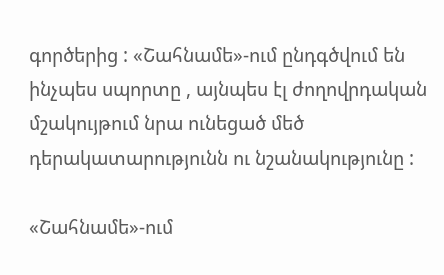գործերից : «Շահնամե»-ում ընդգծվում են ինչպես սպորտը , այնպես էլ ժողովրդական մշակույթում նրա ունեցած մեծ դերակատարությունն ու նշանակությունը :

«Շահնամե»-ում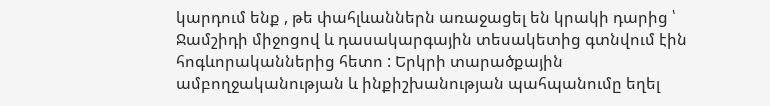կարդում ենք , թե փահլևաններն առաջացել են կրակի դարից ՝ Ջամշիդի միջոցով և դասակարգային տեսակետից գտնվում էին հոգևորականներից հետո : Երկրի տարածքային ամբողջականության և ինքիշխանության պահպանումը եղել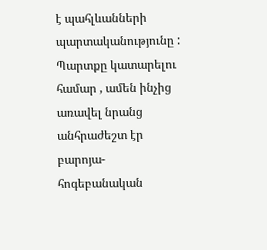է պահլևանների պարտականությունը : Պարտքը կատարելու համար , ամեն ինչից առավել նրանց անհրաժեշտ էր բարոյա-հոգեբանական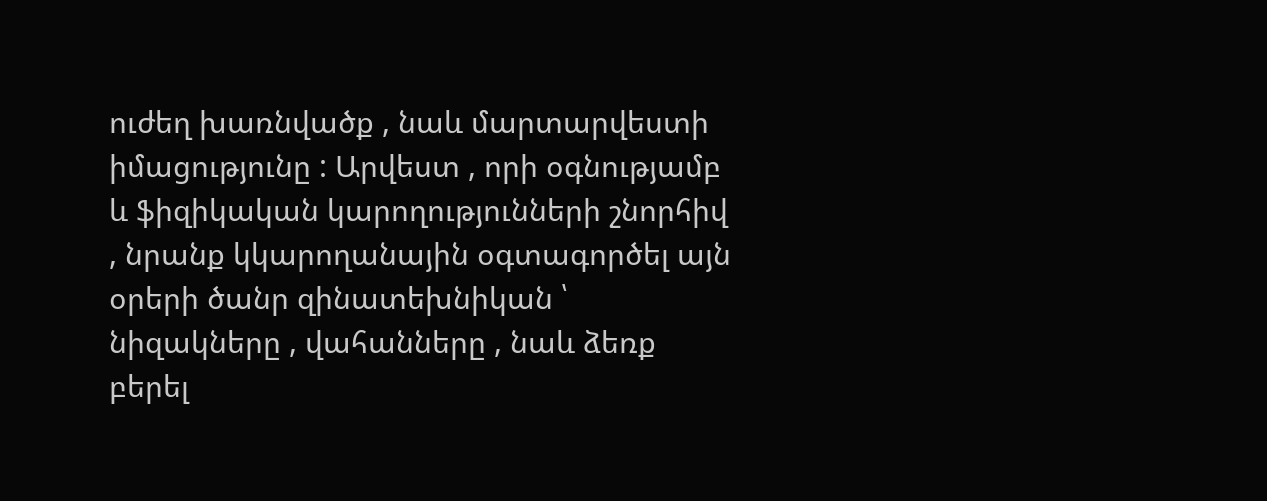ուժեղ խառնվածք , նաև մարտարվեստի իմացությունը : Արվեստ , որի օգնությամբ և ֆիզիկական կարողությունների շնորհիվ , նրանք կկարողանային օգտագործել այն օրերի ծանր զինատեխնիկան ՝ նիզակները , վահանները , նաև ձեռք բերել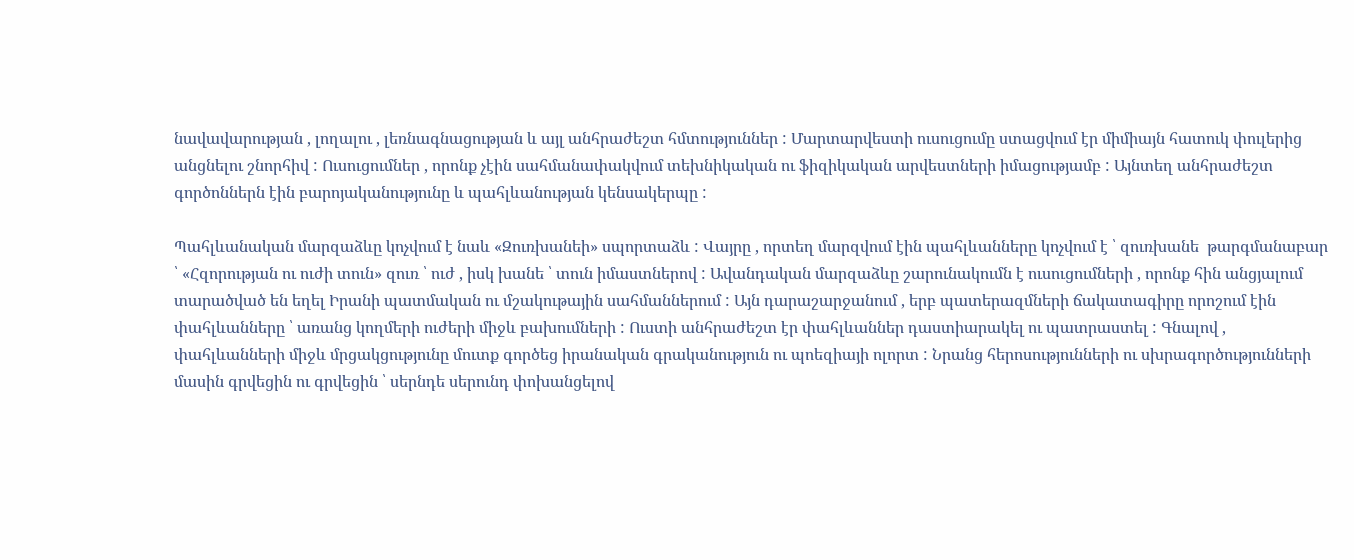նավավարության , լողալու , լեռնագնացության և այլ անհրաժեշտ հմտություններ : Մարտարվեստի ուսուցումը ստացվում էր միմիայն հատուկ փուլերից անցնելու շնորհիվ : Ուսուցումներ , որոնք չէին սահմանափակվում տեխնիկական ու ֆիզիկական արվեստների իմացությամբ : Այնտեղ անհրաժեշտ գործոններն էին բարոյականությունը և պահլևանության կենսակերպը :

Պահլևանական մարզաձևը կոչվում է նաև «Զուռխանեի» սպորտաձև : Վայրը , որտեղ մարզվում էին պահլևանները կոչվում է ՝ զուռխանե  թարգմանաբար ՝ «Հզորության ու ուժի տուն» զուռ ՝ ուժ , իսկ խանե ՝ տուն իմաստներով : Ավանդական մարզաձևը շարունակումն է ուսուցումների , որոնք հին անցյալում տարածված են եղել Իրանի պատմական ու մշակութային սահմաններում : Այն դարաշարջանում , երբ պատերազմների ճակատագիրը որոշում էին փահլևանները ՝ առանց կողմերի ուժերի միջև բախումների : Ուստի անհրաժեշտ էր փահլևաններ դաստիարակել ու պատրաստել : Գնալով , փահլևանների միջև մրցակցությունը մուտք գործեց իրանական գրականություն ու պոեզիայի ոլորտ : Նրանց հերոսությունների ու սխրագործությունների մասին գրվեցին ու գրվեցին ՝ սերնդե սերունդ փոխանցելով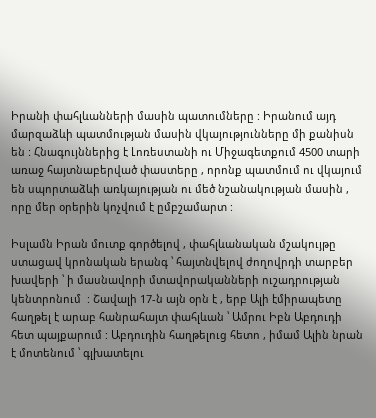Իրանի փահլևանների մասին պատումները : Իրանում այդ մարզաձևի պատմության մասին վկայությունները մի քանիսն են : Հնագույններից է Լոռեստանի ու Միջագետքում 4500 տարի առաջ հայտնաբերված փաստերը , որոնք պատմում ու վկայում են սպորտաձևի առկայության ու մեծ նշանակության մասին , որը մեր օրերին կոչվում է ըմբշամարտ :

Իսլամն Իրան մուտք գործելով , փահլևանական մշակույթը ստացավ կրոնական երանգ ՝ հայտնվելով ժողովրդի տարբեր խավերի ՝ ի մասնավորի մտավորականների ուշադրության կենտրոնում  : Շավալի 17-ն այն օրն է , երբ Ալի էմիրապետը հաղթել է արաբ հանրահայտ փահլևան ՝ Ամրու Իբն Աբդուդի հետ պայքարում : Աբդուդին հաղթելուց հետո , իմամ Ալին նրան է մոտենում ՝ գլխատելու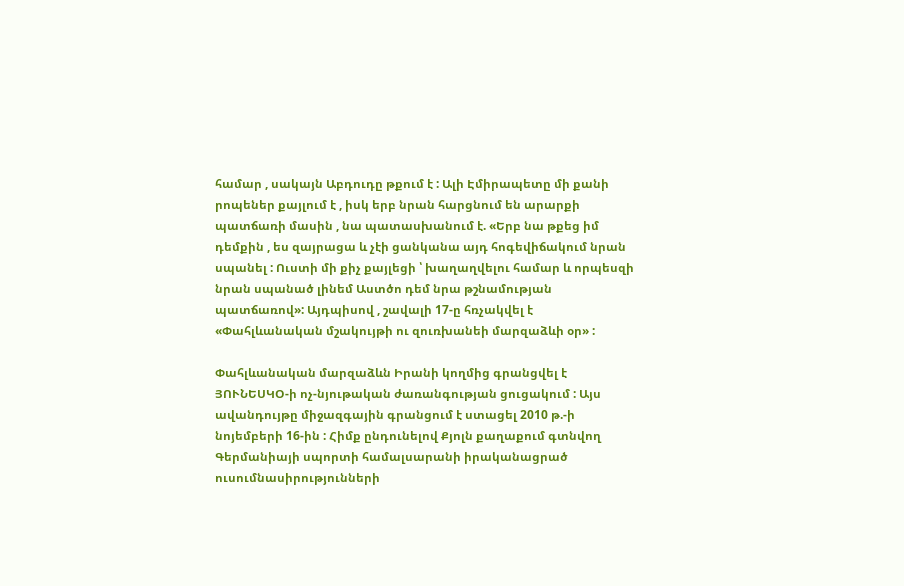համար , սակայն Աբդուդը թքում է : Ալի Էմիրապետը մի քանի րոպեներ քայլում է , իսկ երբ նրան հարցնում են արարքի պատճառի մասին , նա պատասխանում է. «Երբ նա թքեց իմ դեմքին , ես զայրացա և չէի ցանկանա այդ հոգեվիճակում նրան սպանել : Ուստի մի քիչ քայլեցի ՝ խաղաղվելու համար և որպեսզի նրան սպանած լինեմ Աստծո դեմ նրա թշնամության պատճառով»: Այդպիսով , շավալի 17-ը հռչակվել է «Փահլևանական մշակույթի ու զուռխանեի մարզաձևի օր» :

Փահլևանական մարզաձևն Իրանի կողմից գրանցվել է ՅՈՒՆԵՍԿՕ-ի ոչ-նյութական ժառանգության ցուցակում : Այս ավանդույթը միջազգային գրանցում է ստացել 2010 թ.-ի նոյեմբերի 16-ին : Հիմք ընդունելով Քյոլն քաղաքում գտնվող Գերմանիայի սպորտի համալսարանի իրականացրած ուսումնասիրությունների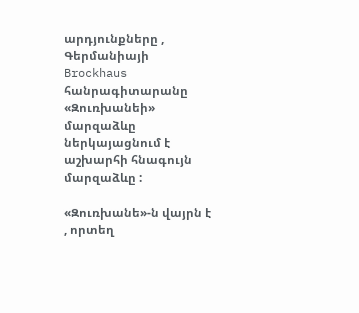արդյունքները , Գերմանիայի Brockhaus հանրագիտարանը «Զուռխանեի» մարզաձևը ներկայացնում է աշխարհի հնագույն մարզաձևը :

«Զուռխանե»-ն վայրն է , որտեղ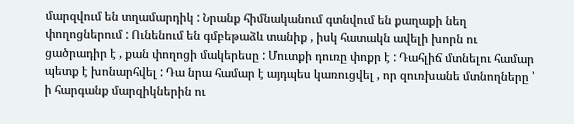մարզվում են տղամարդիկ : Նրանք հիմնականում գտնվում են քաղաքի նեղ փողոցներում : Ունենում են գմբեթաձև տանիք , իսկ հատակն ավելի խորն ու ցածրադիր է , քան փողոցի մակերեսը : Մուտքի դուռը փոքր է : Դահլիճ մտնելու համար պետք է խոնարհվել : Դա նրա համար է այդպես կառուցվել , որ զուռխանե մտնողները ՝ ի հարգանք մարզիկներին ու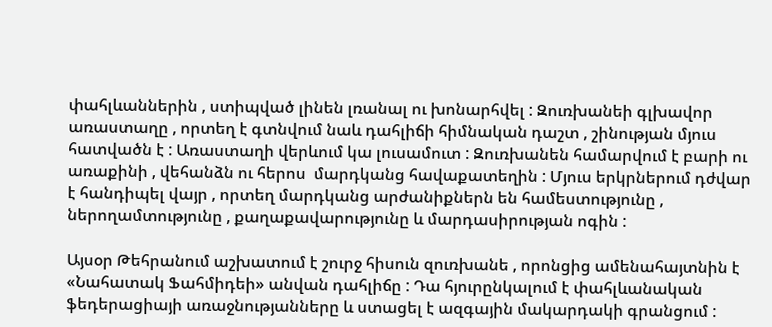փահլևաններին , ստիպված լինեն լռանալ ու խոնարհվել : Զուռխանեի գլխավոր առաստաղը , որտեղ է գտնվում նաև դահլիճի հիմնական դաշտ , շինության մյուս հատվածն է : Առաստաղի վերևում կա լուսամուտ : Զուռխանեն համարվում է բարի ու առաքինի , վեհանձն ու հերոս  մարդկանց հավաքատեղին : Մյուս երկրներում դժվար է հանդիպել վայր , որտեղ մարդկանց արժանիքներն են համեստությունը , ներողամտությունը , քաղաքավարությունը և մարդասիրության ոգին :

Այսօր Թեհրանում աշխատում է շուրջ հիսուն զուռխանե , որոնցից ամենահայտնին է «Նահատակ Ֆահմիդեի» անվան դահլիճը : Դա հյուրընկալում է փահլևանական ֆեդերացիայի առաջնությանները և ստացել է ազգային մակարդակի գրանցում :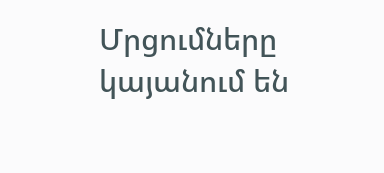Մրցումները կայանում են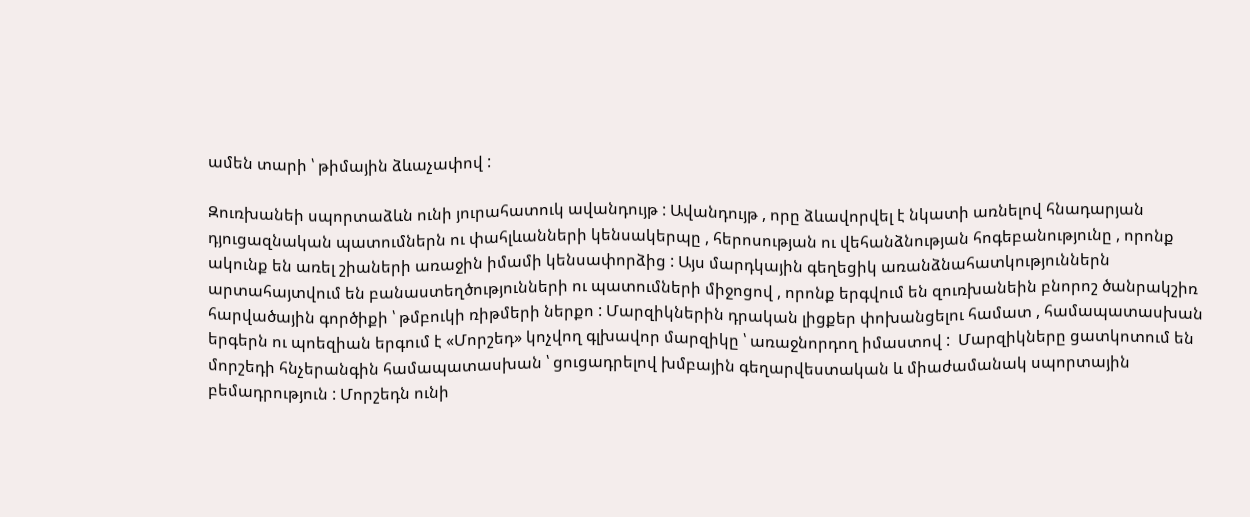ամեն տարի ՝ թիմային ձևաչափով :

Զուռխանեի սպորտաձևն ունի յուրահատուկ ավանդույթ : Ավանդույթ , որը ձևավորվել է նկատի առնելով հնադարյան դյուցազնական պատումներն ու փահլևանների կենսակերպը , հերոսության ու վեհանձնության հոգեբանությունը , որոնք ակունք են առել շիաների առաջին իմամի կենսափորձից : Այս մարդկային գեղեցիկ առանձնահատկություններն արտահայտվում են բանաստեղծությունների ու պատումների միջոցով , որոնք երգվում են զուռխանեին բնորոշ ծանրակշիռ հարվածային գործիքի ՝ թմբուկի ռիթմերի ներքո : Մարզիկներին դրական լիցքեր փոխանցելու համատ , համապատասխան երգերն ու պոեզիան երգում է «Մորշեդ» կոչվող գլխավոր մարզիկը ՝ առաջնորդող իմաստով :  Մարզիկները ցատկոտում են մորշեդի հնչերանգին համապատասխան ՝ ցուցադրելով խմբային գեղարվեստական և միաժամանակ սպորտային բեմադրություն : Մորշեդն ունի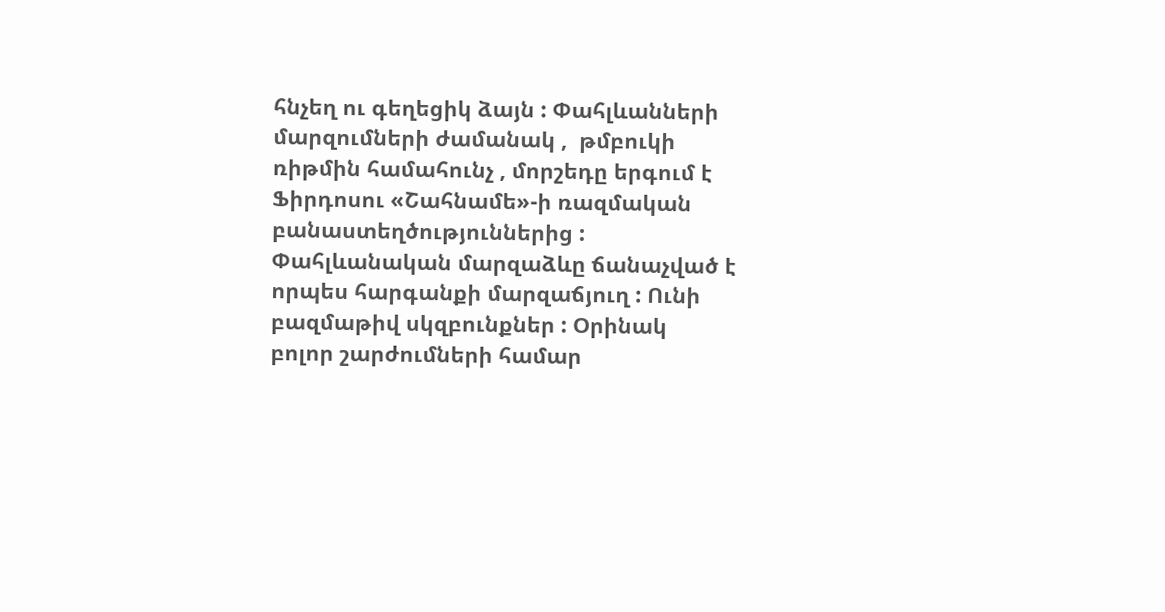հնչեղ ու գեղեցիկ ձայն : Փահլևանների մարզումների ժամանակ ,  թմբուկի ռիթմին համահունչ , մորշեդը երգում է Ֆիրդոսու «Շահնամե»-ի ռազմական բանաստեղծություններից : Փահլևանական մարզաձևը ճանաչված է որպես հարգանքի մարզաճյուղ : Ունի բազմաթիվ սկզբունքներ : Օրինակ բոլոր շարժումների համար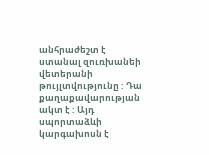անհրաժեշտ է ստանալ զուռխանեի վետերանի թույլտվությունը : Դա քաղաքավարության ակտ է : Այդ սպորտաձևի կարգախոսն է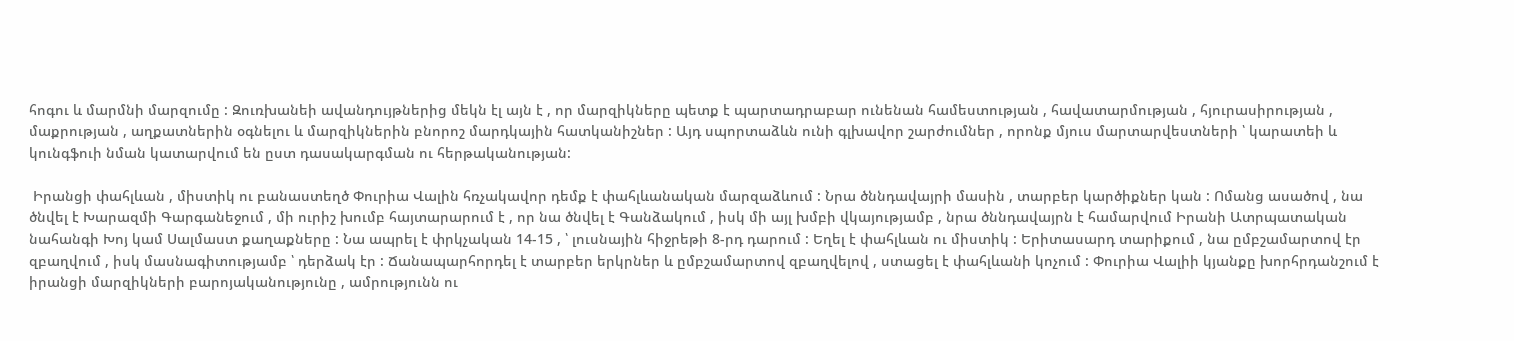հոգու և մարմնի մարզումը : Զուռխանեի ավանդույթներից մեկն էլ այն է , որ մարզիկները պետք է պարտադրաբար ունենան համեստության , հավատարմության , հյուրասիրության , մաքրության , աղքատներին օգնելու և մարզիկներին բնորոշ մարդկային հատկանիշներ : Այդ սպորտաձևն ունի գլխավոր շարժումներ , որոնք մյուս մարտարվեստների ՝ կարատեի և կունգֆուի նման կատարվում են ըստ դասակարգման ու հերթականության:

 Իրանցի փահլևան , միստիկ ու բանաստեղծ Փուրիա Վալին հռչակավոր դեմք է փահլևանական մարզաձևում : Նրա ծննդավայրի մասին , տարբեր կարծիքներ կան : Ոմանց ասածով , նա ծնվել է Խարազմի Գարգանեջում , մի ուրիշ խումբ հայտարարում է , որ նա ծնվել է Գանձակում , իսկ մի այլ խմբի վկայությամբ , նրա ծննդավայրն է համարվում Իրանի Ատրպատական նահանգի Խոյ կամ Սալմաստ քաղաքները : Նա ապրել է փրկչական 14-15 , ՝ լուսնային հիջրեթի 8-րդ դարում : Եղել է փահլևան ու միստիկ : Երիտասարդ տարիքում , նա ըմբշամարտով էր զբաղվում , իսկ մասնագիտությամբ ՝ դերձակ էր : Ճանապարհորդել է տարբեր երկրներ և ըմբշամարտով զբաղվելով , ստացել է փահլևանի կոչում : Փուրիա Վալիի կյանքը խորհրդանշում է իրանցի մարզիկների բարոյականությունը , ամրությունն ու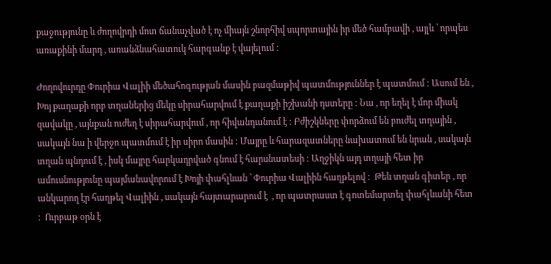քաջությունը և ժողովրդի մոտ ճանաչված է ոչ միայն շնորհիվ սպորտային իր մեծ համբավի , այլև ՝ որպես առաքինի մարդ , առանձնահատուկ հարգանք է վայելում :

Ժողովուրդը Փուրիա Վալիի մեծահոգության մասին բազմաթիվ պատմություններ է պատմում : Ասում են , Խոյ քաղաքի որբ տղաներից մեկը սիրահարվում է քաղաքի իշխանի դստերը : Նա , որ եղել է մոր միակ զավակը , այնքան ուժեղ է սիրահարվում , որ հիվանդանում է : Բժիշկները փորձում են բուժել տղային , սակայն նա ի վերջո պատմում է իր սիրո մասին : Մայրը և հարազատները նախատում են նրան , սակայն տղան պնդում է , իսկ մայրը հարկադրված գնում է հարսնատեսի : Աղջիկն այդ տղայի հետ իր ամուսնությունը պայմանավորում է Խոյի փահլևան ՝ Փուրիա Վալիին հաղթելով :  Թեև տղան գիտեր , որ անկարող էր հաղթել Վալիին , սակայն հայտարարում է  , որ պատրաստ է գոտեմարտել փահլևանի հետ :  Ուրբաթ օրն է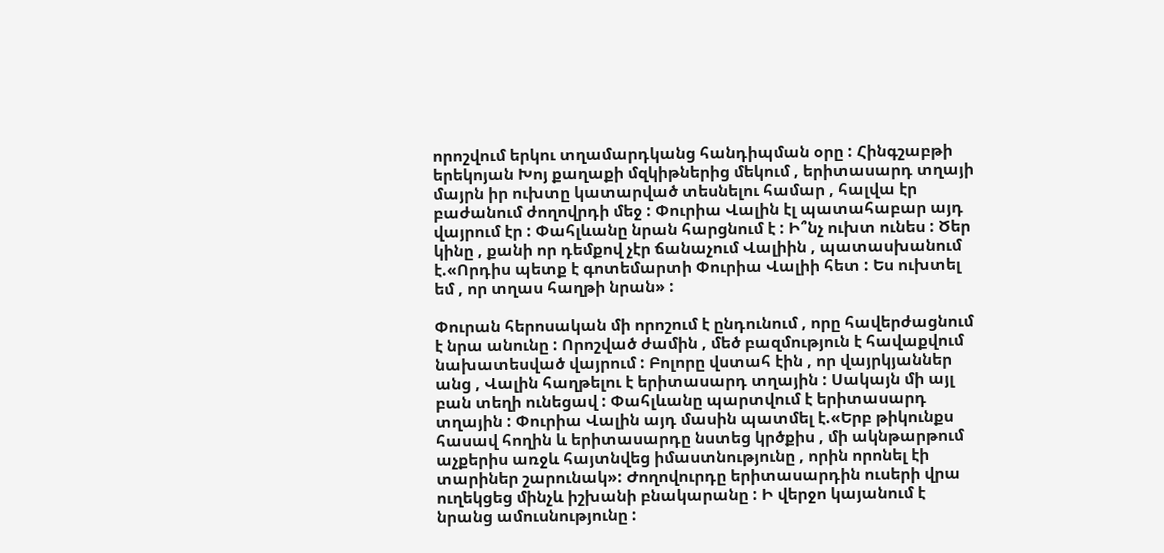որոշվում երկու տղամարդկանց հանդիպման օրը : Հինգշաբթի երեկոյան Խոյ քաղաքի մզկիթներից մեկում , երիտասարդ տղայի մայրն իր ուխտը կատարված տեսնելու համար , հալվա էր բաժանում ժողովրդի մեջ : Փուրիա Վալին էլ պատահաբար այդ վայրում էր : Փահլևանը նրան հարցնում է : Ի՞նչ ուխտ ունես : Ծեր կինը , քանի որ դեմքով չէր ճանաչում Վալիին , պատասխանում է.«Որդիս պետք է գոտեմարտի Փուրիա Վալիի հետ : Ես ուխտել եմ , որ տղաս հաղթի նրան» :

Փուրան հերոսական մի որոշում է ընդունում , որը հավերժացնում է նրա անունը : Որոշված ժամին , մեծ բազմություն է հավաքվում նախատեսված վայրում : Բոլորը վստահ էին , որ վայրկյաններ անց , Վալին հաղթելու է երիտասարդ տղային : Սակայն մի այլ բան տեղի ունեցավ : Փահլևանը պարտվում է երիտասարդ տղային : Փուրիա Վալին այդ մասին պատմել է.«Երբ թիկունքս հասավ հողին և երիտասարդը նստեց կրծքիս , մի ակնթարթում աչքերիս առջև հայտնվեց իմաստնությունը , որին որոնել էի տարիներ շարունակ»: Ժողովուրդը երիտասարդին ուսերի վրա ուղեկցեց մինչև իշխանի բնակարանը : Ի վերջո կայանում է նրանց ամուսնությունը :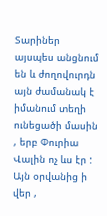Տարիներ այսպես անցնում են և ժողովուրդն այն ժամանակ է  իմանում տեղի ունեցածի մասին , երբ Փուրիա Վալին ոչ ևս էր : Այն օրվանից ի վեր ,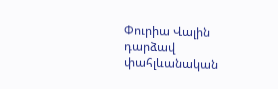Փուրիա Վալին դարձավ փահլևանական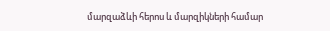մարզաձևի հերոս և մարզիկների համար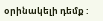օրինակելի դեմք :